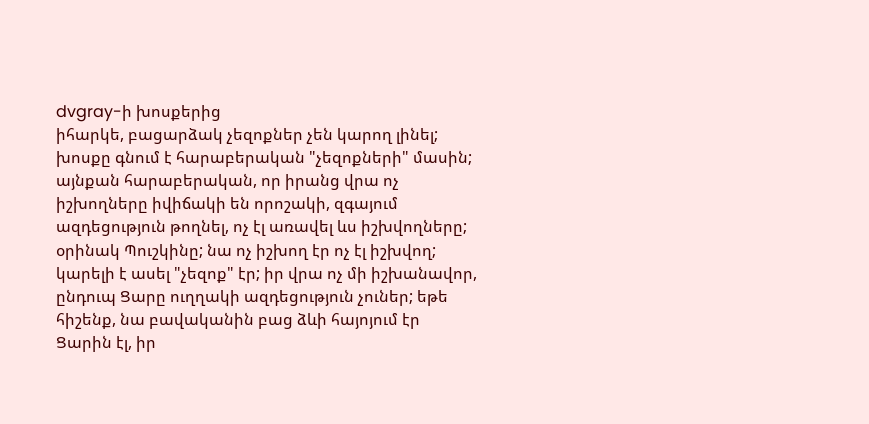dvgray-ի խոսքերից
իհարկե, բացարձակ չեզոքներ չեն կարող լինել; խոսքը գնում է հարաբերական "չեզոքների" մասին; այնքան հարաբերական, որ իրանց վրա ոչ իշխողները իվիճակի են որոշակի, զգայում ազդեցություն թողնել, ոչ էլ առավել ևս իշխվողները;
օրինակ Պուշկինը; նա ոչ իշխող էր ոչ էլ իշխվող; կարելի է ասել "չեզոք" էր; իր վրա ոչ մի իշխանավոր, ընդուպ Ցարը ուղղակի ազդեցություն չուներ; եթե հիշենք, նա բավականին բաց ձևի հայոյում էր Ցարին էլ, իր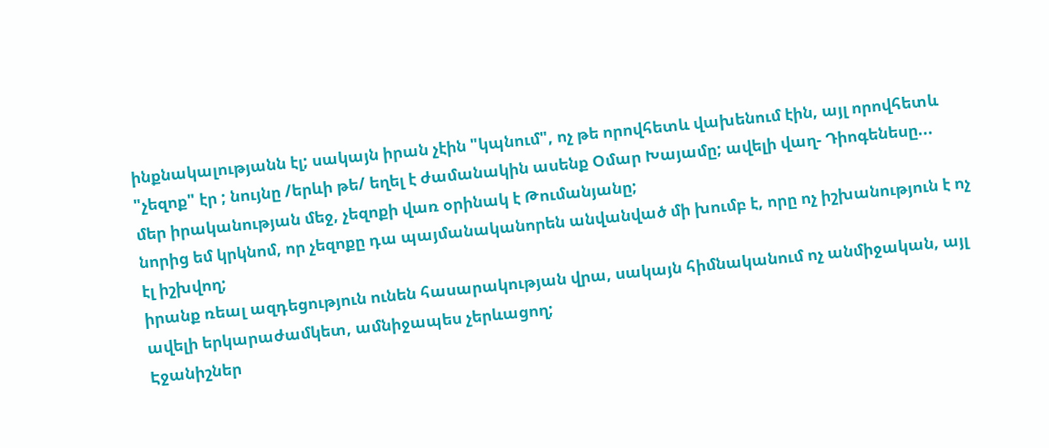ինքնակալությանն էլ; սակայն իրան չէին "կպնում", ոչ թե որովհետև վախենում էին, այլ որովհետև "չեզոք" էր ; նույնը /երևի թե/ եղել է ժամանակին ասենք Օմար Խայամը; ավելի վաղ- Դիոգենեսը...
մեր իրականության մեջ, չեզոքի վառ օրինակ է Թումանյանը;
նորից եմ կրկնոմ, որ չեզոքը դա պայմանականորեն անվանված մի խումբ է, որը ոչ իշխանություն է ոչ էլ իշխվող;
իրանք ռեալ ազդեցություն ունեն հասարակության վրա, սակայն հիմնականում ոչ անմիջական, այլ ավելի երկարաժամկետ, ամնիջապես չերևացող;
Էջանիշներ